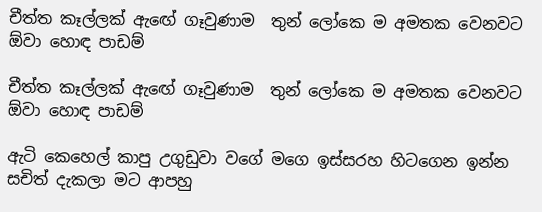චීත්ත කෑල්ලක් ඇඟේ ගෑවුණාම  තුන් ලෝකෙ ම අමතක වෙනවට ඕවා හොඳ පාඩම්

චීත්ත කෑල්ලක් ඇඟේ ගෑවුණාම  තුන් ලෝකෙ ම අමතක වෙනවට ඕවා හොඳ පාඩම්

ඇටි කෙහෙල් කාපු උගුඩුවා වගේ මගෙ ඉස්සරහ හිටගෙන ඉන්න සචිත් දැකලා මට ආපහු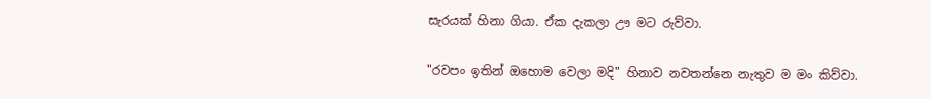සැරයක් හිනා ගියා. ඒක දැකලා ඌ මට රුව්වා.

"රවපං ඉතින් ඔහොම වෙලා මදි" හිනාව නවතන්නෙ නැතුව ම මං කිව්වා.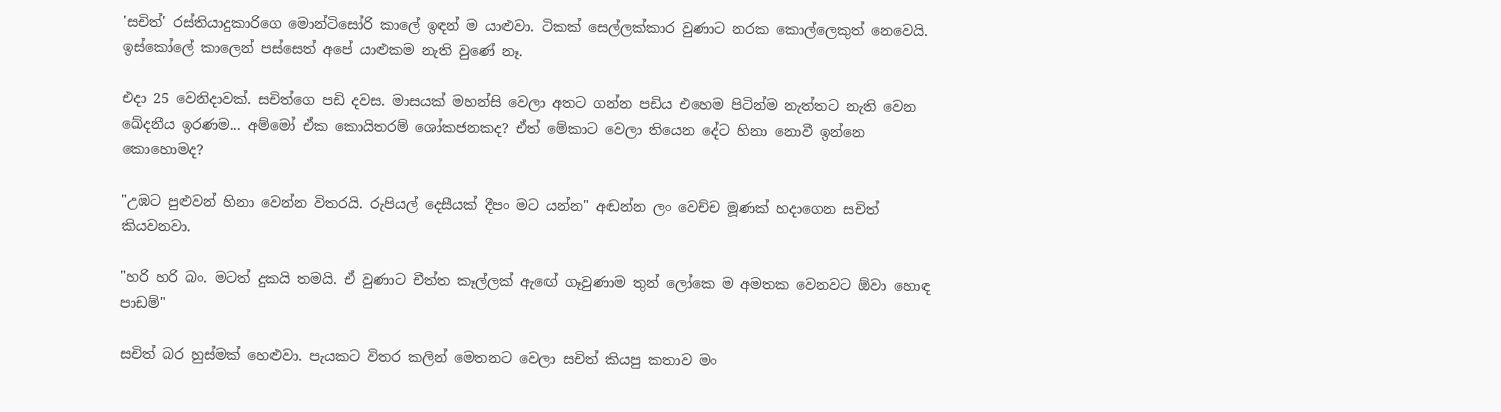'සචිත්' රස්තියාදුකාරිගෙ මොන්ටිසෝරි කාලේ ඉඳන් ම යාළුවා. ටිකක් සෙල්ලක්කාර වුණාට නරක කොල්ලෙකුත් නෙවෙයි. ඉස්කෝලේ කාලෙන් පස්සෙත් අපේ යාළුකම නැති වුණේ නෑ.

එදා 25 වෙනිදාවක්. සචිත්ගෙ පඩි දවස. මාසයක් මහන්සි වෙලා අතට ගන්න පඩිය එහෙම පිටින්ම නැත්තට නැති වෙන ඛේදනීය ඉරණම... අම්මෝ ඒක කොයිතරම් ශෝකජනකද? ඒත් මේකාට වෙලා තියෙන දේට හිනා නොවී ඉන්නෙ කොහොමද?

"උඹට පුළුවන් හිනා වෙන්න විතරයි. රුපියල් දෙසීයක් දීපං මට යන්න" අඬන්න ලං වෙච්ච මූණක් හදාගෙන සචිත් කියවනවා.

"හරි හරි බං. මටත් දුකයි තමයි. ඒ වුණාට චීත්ත කෑල්ලක් ඇඟේ ගෑවුණාම තුන් ලෝකෙ ම අමතක වෙනවට ඕවා හොඳ පාඩම්"

සචිත් බර හුස්මක් හෙළුවා. පැයකට විතර කලින් මෙතනට වෙලා සචිත් කියපු කතාව මං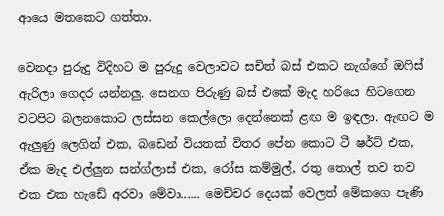ආයෙ මතකෙට ගත්තා.

වෙනදා පුරුදු විදිහට ම පුරුදු වෙලාවට සචිත් බස් එකට නැග්ගේ ඔෆිස් ඇරිලා ගෙදර යන්නලු. සෙනග පිරුණු බස් එකේ මැද හරියෙ හිටගෙන වටපිට බලනකොට ලස්සන කෙල්ලො දෙන්නෙක් ළඟ ම ඉඳලා. ඇඟට ම ඇලුණු ලෙගින් එක, බඩෙන් වියතක් විතර පේන කොට ටී ෂර්ට් එක, ඒක මැද එල්ලුන සන්ග්ලාස් එක, රෝස කම්මුල්, රතු තොල් තව තව එක එක හැඩේ අරවා මේවා...... මෙච්චර දෙයක් වෙලත් මේකගෙ පැණි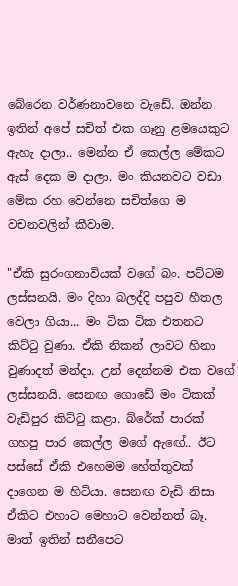බේරෙන වර්ණනාවනෙ වැඩේ. ඔන්න ඉතින් අපේ සචිත් එක ගෑනු ළමයෙකුට ඇහැ දාලා.. මෙන්න ඒ කෙල්ල මේකට ඇස් දෙක ම දාලා. මං කියනවට වඩා මේක රහ වෙන්නෙ සචිත්ගෙ ම වචනවලින් කීවාම.

"ඒකි සුරංගනාවියක් වගේ බං. පට්ටම ලස්සනයි. මං දිහා බලද්දි පපුව හීතල වෙලා ගියා... මං ටික ටික එතනට කිට්ටු වුණා. ඒකි නිකන් ලාවට හිනා වුණාදත් මන්දා. උන් දෙන්නම එක වගේ ලස්සනයි. සෙනඟ ගොඩේ මං ටිකක් වැඩිපුර කිට්ටු කළා. බ්රේක් පාරක් ගහපු පාර කෙල්ල මගේ ඇඟේ.. ඊට පස්සේ ඒකි එහෙමම හේත්තුවක් දාගෙන ම හිටියා. සෙනඟ වැඩි නිසා ඒකිට එහාට මෙහාට වෙන්නත් බෑ. මාත් ඉතින් සනීපෙට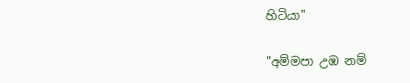හිටියා"

"අම්මපා උඹ නම්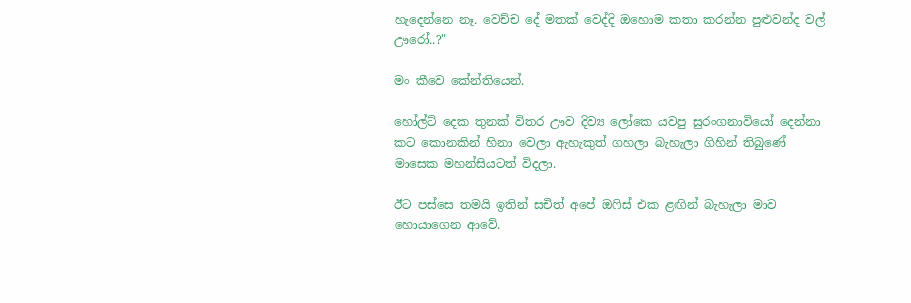හැදෙන්නෙ නෑ. වෙච්ච දේ මතක් වෙද්දි ඔහොම කතා කරන්න පුළුවන්ද වල් ඌරෝ..?"

මං කීවෙ කේන්තියෙන්.

හෝල්ට් දෙක තුනක් විතර ඌව දිව්‍ය ලෝකෙ යවපු සුරංගනාවියෝ දෙන්නා කට කොනකින් හිනා වෙලා ඇහැකුත් ගහලා බැහැලා ගිහින් තිබුණේ මාසෙක මහන්සියටත් විදලා.

ඊට පස්සෙ තමයි ඉතින් සචිත් අපේ ඔෆිස් එක ළඟින් බැහැලා මාව හොයාගෙන ආවේ.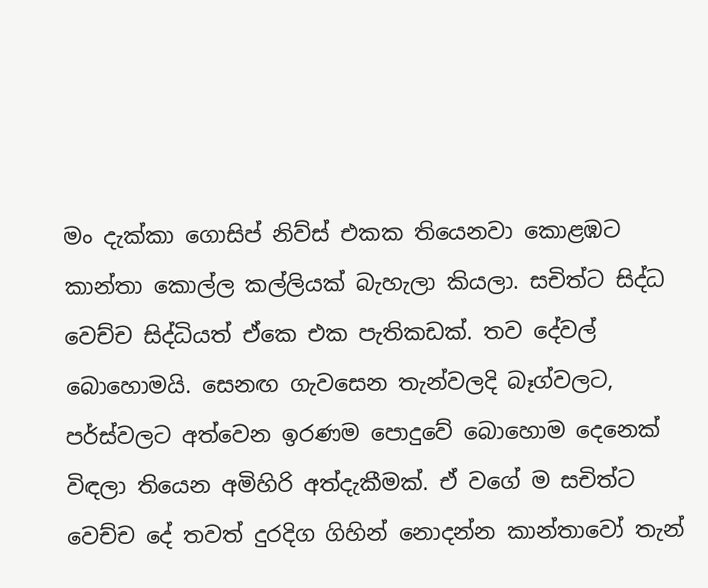මං දැක්කා ගොසිප් නිව්ස් එකක තියෙනවා කොළඹට කාන්තා කොල්ල කල්ලියක් බැහැලා කියලා. සචිත්ට සිද්ධ වෙච්ච සිද්ධියත් ඒකෙ එක පැතිකඩක්. තව දේවල් බොහොමයි. සෙනඟ ගැවසෙන තැන්වලදි බෑග්වලට, පර්ස්වලට අත්වෙන ඉරණම පොදුවේ බොහොම දෙනෙක් විඳලා තියෙන අමිහිරි අත්දැකීමක්. ඒ වගේ ම සචිත්ට වෙච්ච දේ තවත් දුරදිග ගිහින් නොදන්න කාන්තාවෝ තැන්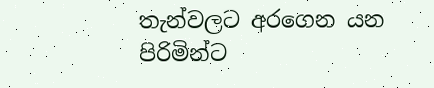තැන්වලට අරගෙන යන පිරිමින්ට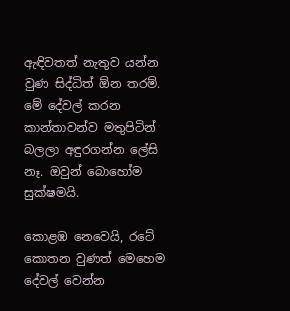ඇඳිවතත් නැතුව යන්න වුණ සිද්ධිත් ඕන තරම්. මේ දේවල් කරන කාන්තාවන්ව මතුපිටින් බලලා අඳුරගන්න ලේසි නෑ. ඔවුන් බොහෝම සුක්ෂමයි.

කොළඹ නෙවෙයි, රටේ කොතන වුණත් මෙහෙම දේවල් වෙන්න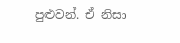පුළුවන්. ඒ නිසා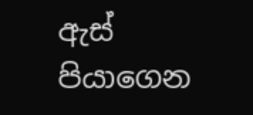ඇස් පියාගෙන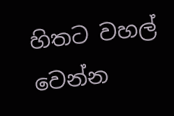හිතට වහල් වෙන්න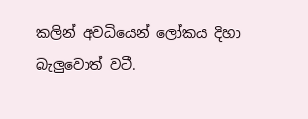කලින් අවධියෙන් ලෝකය දිහා බැලුවොත් වටී.